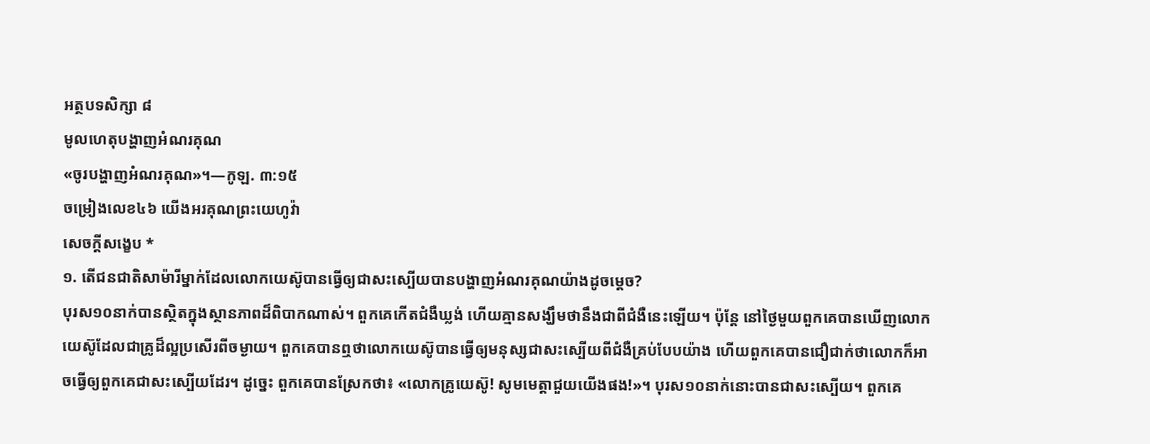អត្ថបទសិក្សា ៨
មូលហេតុបង្ហាញអំណរគុណ
«ចូរបង្ហាញអំណរគុណ»។—កូឡ. ៣:១៥
ចម្រៀងលេខ៤៦ យើងអរគុណព្រះយេហូវ៉ា
សេចក្ដីសង្ខេប *
១. តើជនជាតិសាម៉ារីម្នាក់ដែលលោកយេស៊ូបានធ្វើឲ្យជាសះស្បើយបានបង្ហាញអំណរគុណយ៉ាងដូចម្ដេច?
បុរស១០នាក់បានស្ថិតក្នុងស្ថានភាពដ៏ពិបាកណាស់។ ពួកគេកើតជំងឺឃ្លង់ ហើយគ្មានសង្ឃឹមថានឹងជាពីជំងឺនេះឡើយ។ ប៉ុន្តែ នៅថ្ងៃមួយពួកគេបានឃើញលោកយេស៊ូដែលជាគ្រូដ៏ល្អប្រសើរពីចម្ងាយ។ ពួកគេបានឮថាលោកយេស៊ូបានធ្វើឲ្យមនុស្សជាសះស្បើយពីជំងឺគ្រប់បែបយ៉ាង ហើយពួកគេបានជឿជាក់ថាលោកក៏អាចធ្វើឲ្យពួកគេជាសះស្បើយដែរ។ ដូច្នេះ ពួកគេបានស្រែកថា៖ «លោកគ្រូយេស៊ូ! សូមមេត្ដាជួយយើងផង!»។ បុរស១០នាក់នោះបានជាសះស្បើយ។ ពួកគេ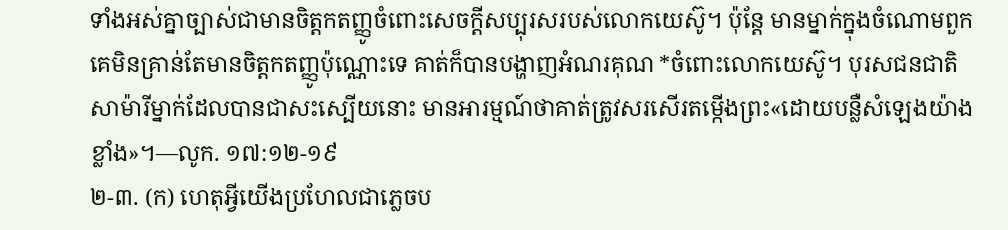ទាំងអស់គ្នាច្បាស់ជាមានចិត្តកតញ្ញូចំពោះសេចក្ដីសប្បុរសរបស់លោកយេស៊ូ។ ប៉ុន្តែ មានម្នាក់ក្នុងចំណោមពួកគេមិនគ្រាន់តែមានចិត្តកតញ្ញូប៉ុណ្ណោះទេ គាត់ក៏បានបង្ហាញអំណរគុណ *ចំពោះលោកយេស៊ូ។ បុរសជនជាតិសាម៉ារីម្នាក់ដែលបានជាសះស្បើយនោះ មានអារម្មណ៍ថាគាត់ត្រូវសរសើរតម្កើងព្រះ«ដោយបន្លឺសំឡេងយ៉ាងខ្លាំង»។—លូក. ១៧:១២-១៩
២-៣. (ក) ហេតុអ្វីយើងប្រហែលជាភ្លេចប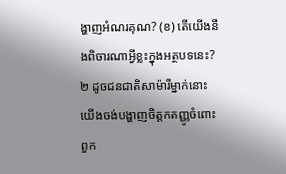ង្ហាញអំណរគុណ? (ខ) តើយើងនឹងពិចារណាអ្វីខ្លះក្នុងអត្ថបទនេះ?
២ ដូចជនជាតិសាម៉ារីម្នាក់នោះ យើងចង់បង្ហាញចិត្តកតញ្ញូចំពោះពួក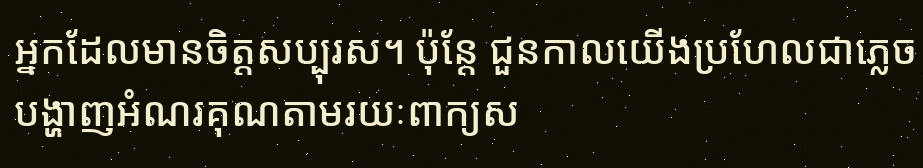អ្នកដែលមានចិត្តសប្បុរស។ ប៉ុន្តែ ជួនកាលយើងប្រហែលជាភ្លេចបង្ហាញអំណរគុណតាមរយៈពាក្យស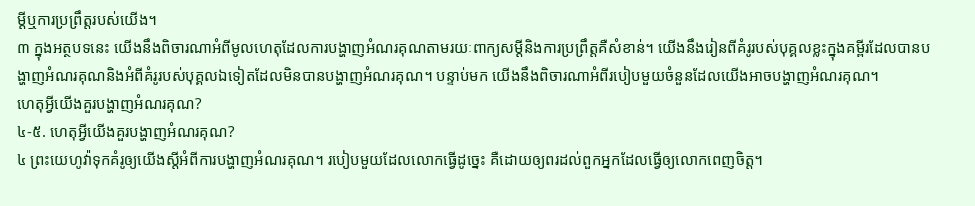ម្ដីឬការប្រព្រឹត្តរបស់យើង។
៣ ក្នុងអត្ថបទនេះ យើងនឹងពិចារណាអំពីមូលហេតុដែលការបង្ហាញអំណរគុណតាមរយៈពាក្យសម្ដីនិងការប្រព្រឹត្តគឺសំខាន់។ យើងនឹងរៀនពីគំរូរបស់បុគ្គលខ្លះក្នុងគម្ពីរដែលបានបង្ហាញអំណរគុណនិងអំពីគំរូរបស់បុគ្គលឯទៀតដែលមិនបានបង្ហាញអំណរគុណ។ បន្ទាប់មក យើងនឹងពិចារណាអំពីរបៀបមួយចំនួនដែលយើងអាចបង្ហាញអំណរគុណ។
ហេតុអ្វីយើងគួរបង្ហាញអំណរគុណ?
៤-៥. ហេតុអ្វីយើងគួរបង្ហាញអំណរគុណ?
៤ ព្រះយេហូវ៉ាទុកគំរូឲ្យយើងស្តីអំពីការបង្ហាញអំណរគុណ។ របៀបមួយដែលលោកធ្វើដូច្នេះ គឺដោយឲ្យពរដល់ពួកអ្នកដែលធ្វើឲ្យលោកពេញចិត្ត។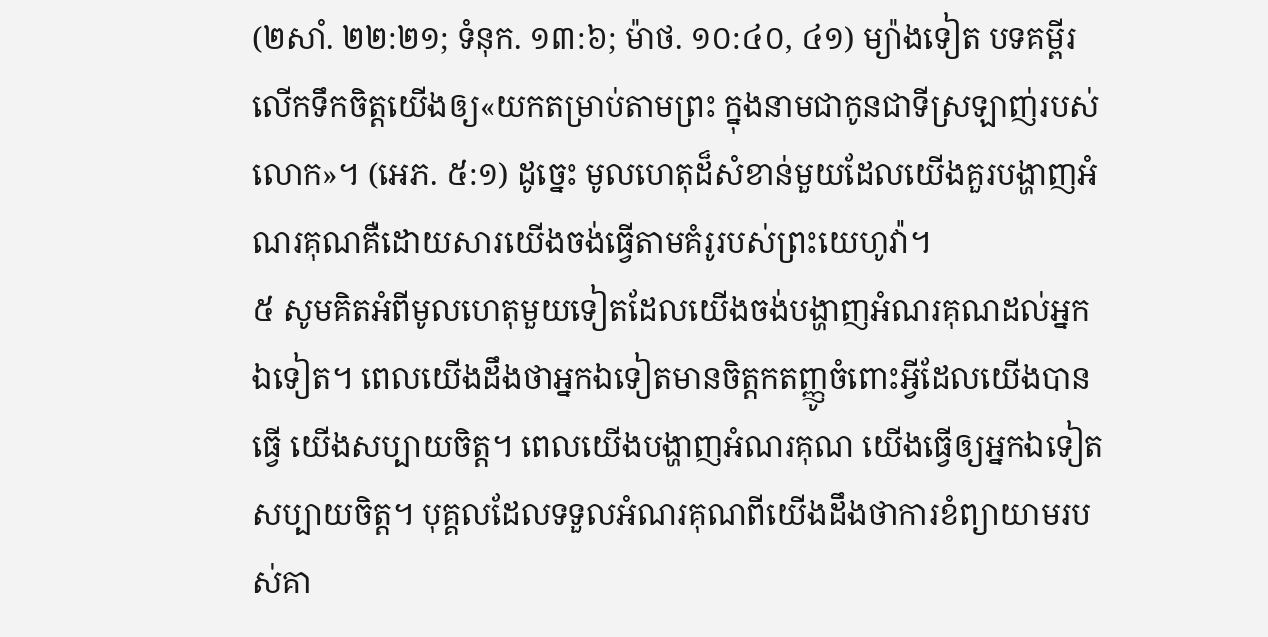(២សាំ. ២២:២១; ទំនុក. ១៣:៦; ម៉ាថ. ១០:៤០, ៤១) ម្យ៉ាងទៀត បទគម្ពីរលើកទឹកចិត្តយើងឲ្យ«យកតម្រាប់តាមព្រះ ក្នុងនាមជាកូនជាទីស្រឡាញ់របស់លោក»។ (អេភ. ៥:១) ដូច្នេះ មូលហេតុដ៏សំខាន់មួយដែលយើងគួរបង្ហាញអំណរគុណគឺដោយសារយើងចង់ធ្វើតាមគំរូរបស់ព្រះយេហូវ៉ា។
៥ សូមគិតអំពីមូលហេតុមួយទៀតដែលយើងចង់បង្ហាញអំណរគុណដល់អ្នកឯទៀត។ ពេលយើងដឹងថាអ្នកឯទៀតមានចិត្តកតញ្ញូចំពោះអ្វីដែលយើងបានធ្វើ យើងសប្បាយចិត្ត។ ពេលយើងបង្ហាញអំណរគុណ យើងធ្វើឲ្យអ្នកឯទៀតសប្បាយចិត្ត។ បុគ្គលដែលទទួលអំណរគុណពីយើងដឹងថាការខំព្យាយាមរបស់គា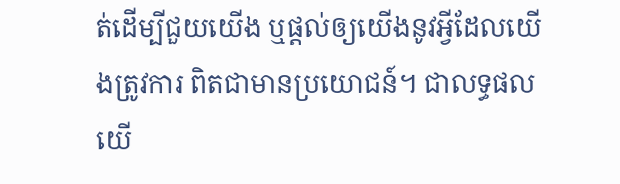ត់ដើម្បីជួយយើង ឬផ្ដល់ឲ្យយើងនូវអ្វីដែលយើងត្រូវការ ពិតជាមានប្រយោជន៍។ ជាលទ្ធផល យើ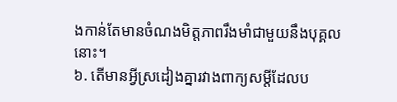ងកាន់តែមានចំណងមិត្តភាពរឹងមាំជាមួយនឹងបុគ្គលនោះ។
៦. តើមានអ្វីស្រដៀងគ្នារវាងពាក្យសម្ដីដែលប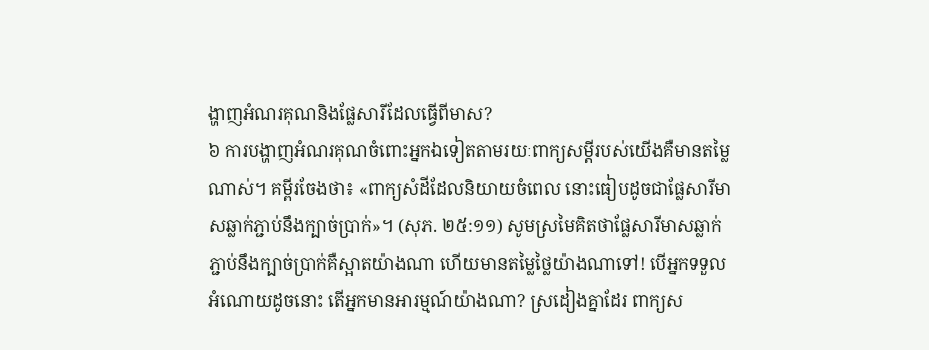ង្ហាញអំណរគុណនិងផ្លែសារីដែលធ្វើពីមាស?
៦ ការបង្ហាញអំណរគុណចំពោះអ្នកឯទៀតតាមរយៈពាក្យសម្ដីរបស់យើងគឺមានតម្លៃណាស់។ គម្ពីរចែងថា៖ «ពាក្យសំដីដែលនិយាយចំពេល នោះធៀបដូចជាផ្លែសារីមាសឆ្លាក់ភ្ជាប់នឹងក្បាច់ប្រាក់»។ (សុភ. ២៥:១១) សូមស្រមៃគិតថាផ្លែសារីមាសឆ្លាក់ភ្ជាប់នឹងក្បាច់ប្រាក់គឺស្អាតយ៉ាងណា ហើយមានតម្លៃថ្លៃយ៉ាងណាទៅ! បើអ្នកទទួលអំណោយដូចនោះ តើអ្នកមានអារម្មណ៍យ៉ាងណា? ស្រដៀងគ្នាដែរ ពាក្យស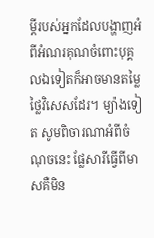ម្ដីរបស់អ្នកដែលបង្ហាញអំពីអំណរគុណចំពោះបុគ្គលឯទៀតក៏អាចមានតម្លៃថ្លៃវិសេសដែរ។ ម្យ៉ាងទៀត សូមពិចារណាអំពីចំណុចនេះ ផ្លែសារីធ្វើពីមាសគឺមិន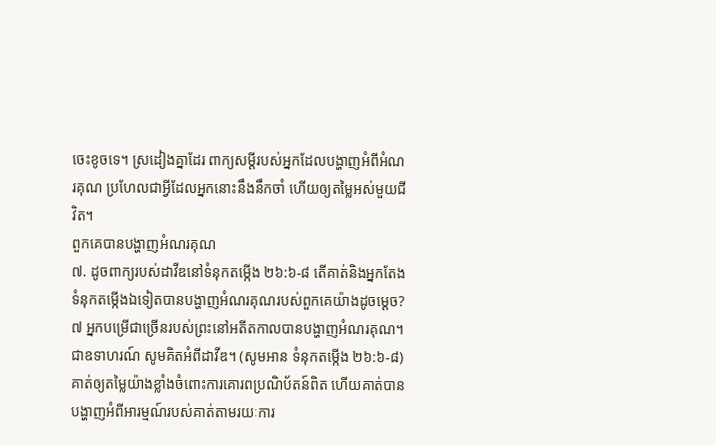ចេះខូចទេ។ ស្រដៀងគ្នាដែរ ពាក្យសម្ដីរបស់អ្នកដែលបង្ហាញអំពីអំណរគុណ ប្រហែលជាអ្វីដែលអ្នកនោះនឹងនឹកចាំ ហើយឲ្យតម្លៃអស់មួយជីវិត។
ពួកគេបានបង្ហាញអំណរគុណ
៧. ដូចពាក្យរបស់ដាវីឌនៅទំនុកតម្កើង ២៦:៦-៨ តើគាត់និងអ្នកតែងទំនុកតម្កើងឯទៀតបានបង្ហាញអំណរគុណរបស់ពួកគេយ៉ាងដូចម្ដេច?
៧ អ្នកបម្រើជាច្រើនរបស់ព្រះនៅអតីតកាលបានបង្ហាញអំណរគុណ។ ជាឧទាហរណ៍ សូមគិតអំពីដាវីឌ។ (សូមអាន ទំនុកតម្កើង ២៦:៦-៨) គាត់ឲ្យតម្លៃយ៉ាងខ្លាំងចំពោះការគោរពប្រណិប័តន៍ពិត ហើយគាត់បានបង្ហាញអំពីអារម្មណ៍របស់គាត់តាមរយៈការ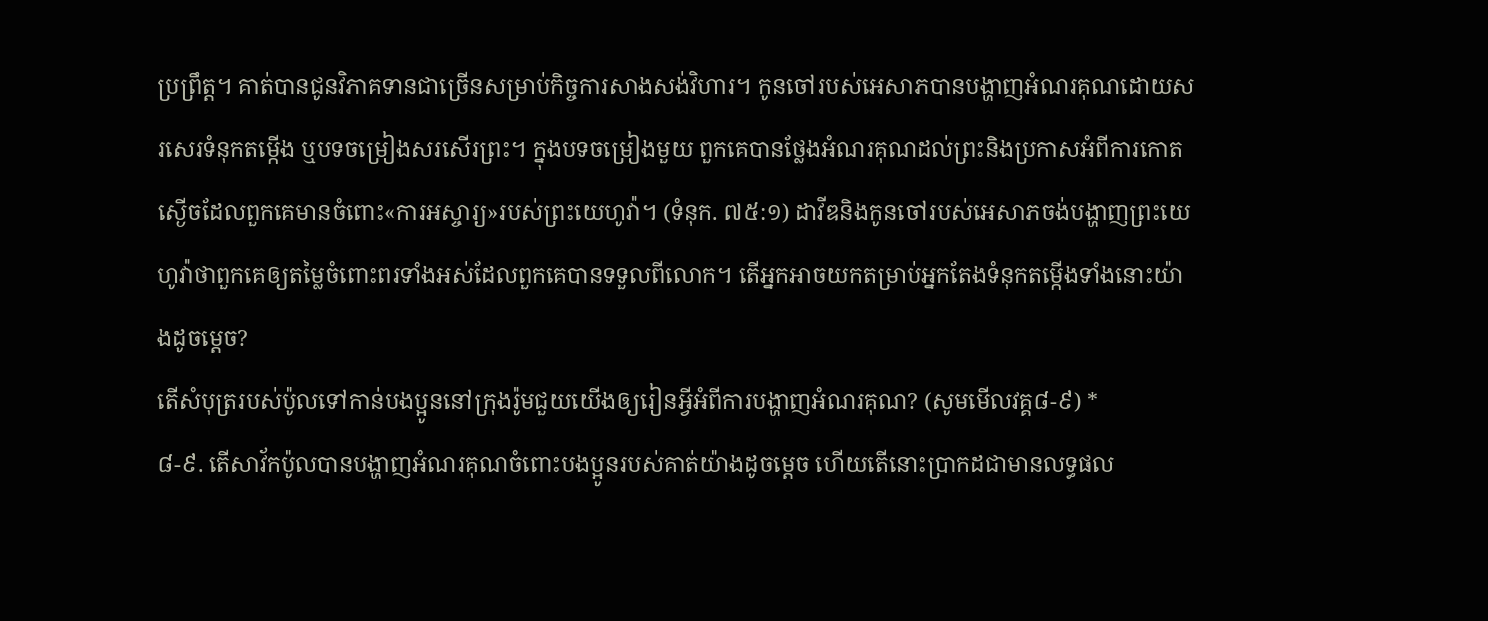ប្រព្រឹត្ត។ គាត់បានជូនវិភាគទានជាច្រើនសម្រាប់កិច្ចការសាងសង់វិហារ។ កូនចៅរបស់អេសាភបានបង្ហាញអំណរគុណដោយសរសេរទំនុកតម្កើង ឬបទចម្រៀងសរសើរព្រះ។ ក្នុងបទចម្រៀងមួយ ពួកគេបានថ្លែងអំណរគុណដល់ព្រះនិងប្រកាសអំពីការកោតស្ងើចដែលពួកគេមានចំពោះ«ការអស្ចារ្យ»របស់ព្រះយេហូវ៉ា។ (ទំនុក. ៧៥:១) ដាវីឌនិងកូនចៅរបស់អេសាភចង់បង្ហាញព្រះយេហូវ៉ាថាពួកគេឲ្យតម្លៃចំពោះពរទាំងអស់ដែលពួកគេបានទទួលពីលោក។ តើអ្នកអាចយកតម្រាប់អ្នកតែងទំនុកតម្កើងទាំងនោះយ៉ាងដូចម្ដេច?
តើសំបុត្ររបស់ប៉ូលទៅកាន់បងប្អូននៅក្រុងរ៉ូមជួយយើងឲ្យរៀនអ្វីអំពីការបង្ហាញអំណរគុណ? (សូមមើលវគ្គ៨-៩) *
៨-៩. តើសាវ័កប៉ូលបានបង្ហាញអំណរគុណចំពោះបងប្អូនរបស់គាត់យ៉ាងដូចម្ដេច ហើយតើនោះប្រាកដជាមានលទ្ធផល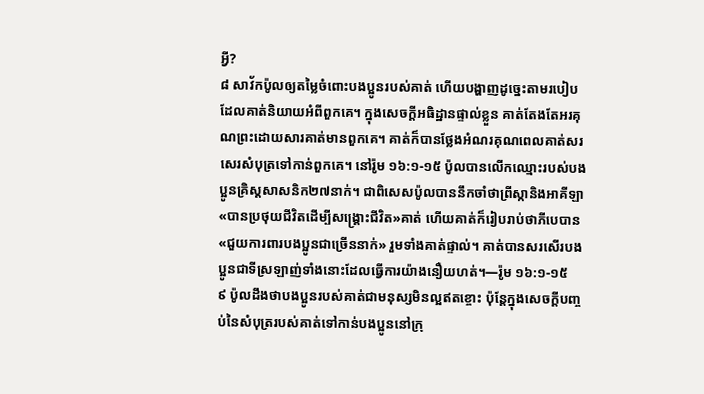អ្វី?
៨ សាវ័កប៉ូលឲ្យតម្លៃចំពោះបងប្អូនរបស់គាត់ ហើយបង្ហាញដូច្នេះតាមរបៀបដែលគាត់និយាយអំពីពួកគេ។ ក្នុងសេចក្ដីអធិដ្ឋានផ្ទាល់ខ្លួន គាត់តែងតែអរគុណព្រះដោយសារគាត់មានពួកគេ។ គាត់ក៏បានថ្លែងអំណរគុណពេលគាត់សរសេរសំបុត្រទៅកាន់ពួកគេ។ នៅរ៉ូម ១៦:១-១៥ ប៉ូលបានលើកឈ្មោះរបស់បងប្អូនគ្រិស្តសាសនិក២៧នាក់។ ជាពិសេសប៉ូលបាននឹកចាំថាព្រីស្កានិងអាគីឡា«បានប្រថុយជីវិតដើម្បីសង្គ្រោះជីវិត»គាត់ ហើយគាត់ក៏រៀបរាប់ថាភីបេបាន«ជួយការពារបងប្អូនជាច្រើននាក់» រួមទាំងគាត់ផ្ទាល់។ គាត់បានសរសើរបងប្អូនជាទីស្រឡាញ់ទាំងនោះដែលធ្វើការយ៉ាងនឿយហត់។—រ៉ូម ១៦:១-១៥
៩ ប៉ូលដឹងថាបងប្អូនរបស់គាត់ជាមនុស្សមិនល្អឥតខ្ចោះ ប៉ុន្តែក្នុងសេចក្ដីបញ្ចប់នៃសំបុត្ររបស់គាត់ទៅកាន់បងប្អូននៅក្រុ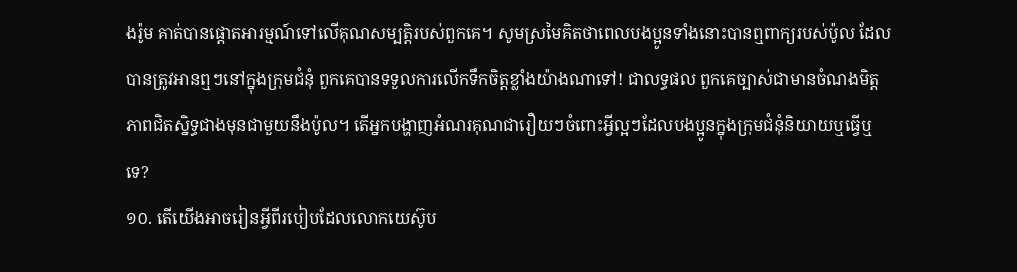ងរ៉ូម គាត់បានផ្ដោតអារម្មណ៍ទៅលើគុណសម្បត្ដិរបស់ពួកគេ។ សូមស្រមៃគិតថាពេលបងប្អូនទាំងនោះបានឮពាក្យរបស់ប៉ូល ដែលបានត្រូវអានឮៗនៅក្នុងក្រុមជំនុំ ពួកគេបានទទួលការលើកទឹកចិត្តខ្លាំងយ៉ាងណាទៅ! ជាលទ្ធផល ពួកគេច្បាស់ជាមានចំណងមិត្តភាពជិតស្និទ្ធជាងមុនជាមួយនឹងប៉ូល។ តើអ្នកបង្ហាញអំណរគុណជារឿយៗចំពោះអ្វីល្អៗដែលបងប្អូនក្នុងក្រុមជំនុំនិយាយឬធ្វើឬទេ?
១០. តើយើងអាចរៀនអ្វីពីរបៀបដែលលោកយេស៊ូប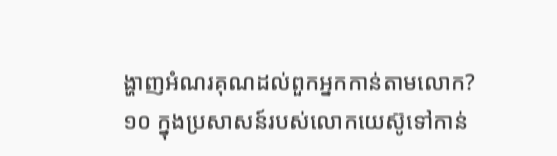ង្ហាញអំណរគុណដល់ពួកអ្នកកាន់តាមលោក?
១០ ក្នុងប្រសាសន៍របស់លោកយេស៊ូទៅកាន់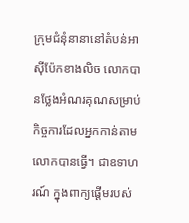ក្រុមជំនុំនានានៅតំបន់អាស៊ីប៉ែកខាងលិច លោកបានថ្លែងអំណរគុណសម្រាប់កិច្ចការដែលអ្នកកាន់តាមលោកបានធ្វើ។ ជាឧទាហរណ៍ ក្នុងពាក្យផ្ដើមរបស់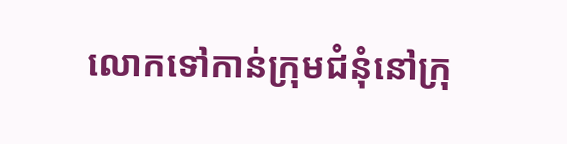លោកទៅកាន់ក្រុមជំនុំនៅក្រុ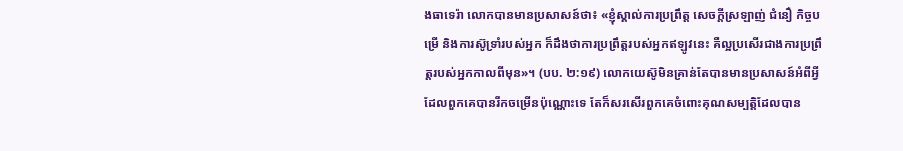ងធាទេរ៉ា លោកបានមានប្រសាសន៍ថា៖ «ខ្ញុំស្គាល់ការប្រព្រឹត្ត សេចក្ដីស្រឡាញ់ ជំនឿ កិច្ចបម្រើ និងការស៊ូទ្រាំរបស់អ្នក ក៏ដឹងថាការប្រព្រឹត្តរបស់អ្នកឥឡូវនេះ គឺល្អប្រសើរជាងការប្រព្រឹត្តរបស់អ្នកកាលពីមុន»។ (បប. ២:១៩) លោកយេស៊ូមិនគ្រាន់តែបានមានប្រសាសន៍អំពីអ្វីដែលពួកគេបានរីកចម្រើនប៉ុណ្ណោះទេ តែក៏សរសើរពួកគេចំពោះគុណសម្បត្ដិដែលបាន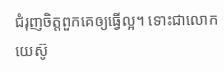ជំរុញចិត្តពួកគេឲ្យធ្វើល្អ។ ទោះជាលោកយេស៊ូ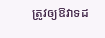ត្រូវឲ្យឱវាទដ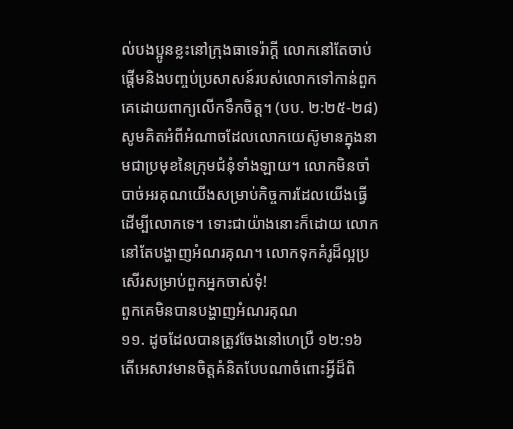ល់បងប្អូនខ្លះនៅក្រុងធាទេរ៉ាក្ដី លោកនៅតែចាប់ផ្ដើមនិងបញ្ចប់ប្រសាសន៍របស់លោកទៅកាន់ពួកគេដោយពាក្យលើកទឹកចិត្ត។ (បប. ២:២៥-២៨) សូមគិតអំពីអំណាចដែលលោកយេស៊ូមានក្នុងនាមជាប្រមុខនៃក្រុមជំនុំទាំងឡាយ។ លោកមិនចាំបាច់អរគុណយើងសម្រាប់កិច្ចការដែលយើងធ្វើដើម្បីលោកទេ។ ទោះជាយ៉ាងនោះក៏ដោយ លោកនៅតែបង្ហាញអំណរគុណ។ លោកទុកគំរូដ៏ល្អប្រសើរសម្រាប់ពួកអ្នកចាស់ទុំ!
ពួកគេមិនបានបង្ហាញអំណរគុណ
១១. ដូចដែលបានត្រូវចែងនៅហេប្រឺ ១២:១៦ តើអេសាវមានចិត្តគំនិតបែបណាចំពោះអ្វីដ៏ពិ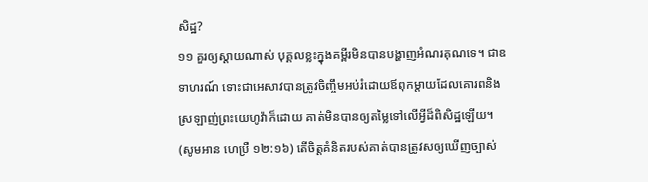សិដ្ឋ?
១១ គួរឲ្យស្ដាយណាស់ បុគ្គលខ្លះក្នុងគម្ពីរមិនបានបង្ហាញអំណរគុណទេ។ ជាឧទាហរណ៍ ទោះជាអេសាវបានត្រូវចិញ្ចឹមអប់រំដោយឪពុកម្ដាយដែលគោរពនិងស្រឡាញ់ព្រះយេហូវ៉ាក៏ដោយ គាត់មិនបានឲ្យតម្លៃទៅលើអ្វីដ៏ពិសិដ្ឋឡើយ។ (សូមអាន ហេប្រឺ ១២:១៦) តើចិត្តគំនិតរបស់គាត់បានត្រូវសឲ្យឃើញច្បាស់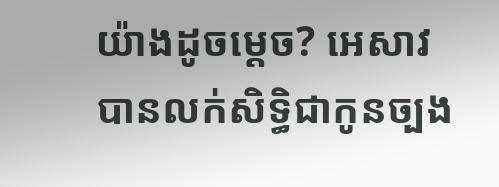យ៉ាងដូចម្ដេច? អេសាវបានលក់សិទ្ធិជាកូនច្បង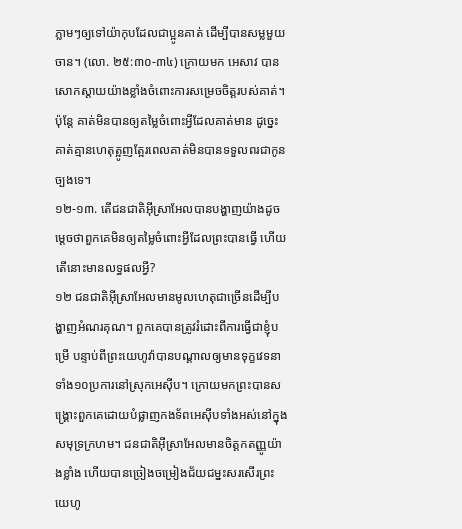ភ្លាមៗឲ្យទៅយ៉ាកុបដែលជាប្អូនគាត់ ដើម្បីបានសម្លមួយចាន។ (លោ. ២៥:៣០-៣៤) ក្រោយមក អេសាវ បានសោកស្ដាយយ៉ាងខ្លាំងចំពោះការសម្រេចចិត្តរបស់គាត់។ ប៉ុន្តែ គាត់មិនបានឲ្យតម្លៃចំពោះអ្វីដែលគាត់មាន ដូច្នេះគាត់គ្មានហេតុត្អូញត្អែរពេលគាត់មិនបានទទួលពរជាកូនច្បងទេ។
១២-១៣. តើជនជាតិអ៊ីស្រាអែលបានបង្ហាញយ៉ាងដូចម្ដេចថាពួកគេមិនឲ្យតម្លៃចំពោះអ្វីដែលព្រះបានធ្វើ ហើយតើនោះមានលទ្ធផលអ្វី?
១២ ជនជាតិអ៊ីស្រាអែលមានមូលហេតុជាច្រើនដើម្បីបង្ហាញអំណរគុណ។ ពួកគេបានត្រូវរំដោះពីការធ្វើជាខ្ញុំបម្រើ បន្ទាប់ពីព្រះយេហូវ៉ាបានបណ្ដាលឲ្យមានទុក្ខវេទនាទាំង១០ប្រការនៅស្រុកអេស៊ីប។ ក្រោយមកព្រះបានសង្គ្រោះពួកគេដោយបំផ្លាញកងទ័ពអេស៊ីបទាំងអស់នៅក្នុងសមុទ្រក្រហម។ ជនជាតិអ៊ីស្រាអែលមានចិត្តកតញ្ញូយ៉ាងខ្លាំង ហើយបានច្រៀងចម្រៀងជ័យជម្នះសរសើរព្រះយេហូ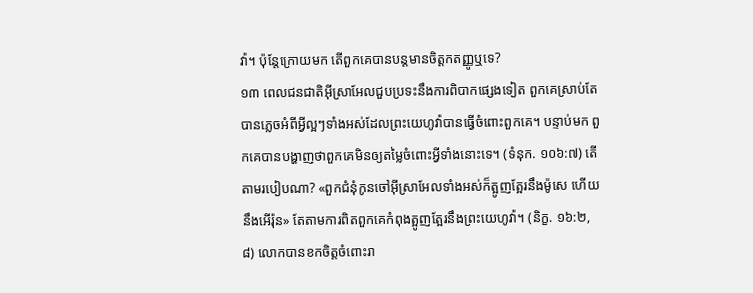វ៉ា។ ប៉ុន្តែក្រោយមក តើពួកគេបានបន្តមានចិត្តកតញ្ញូឬទេ?
១៣ ពេលជនជាតិអ៊ីស្រាអែលជួបប្រទះនឹងការពិបាកផ្សេងទៀត ពួកគេស្រាប់តែបានភ្លេចអំពីអ្វីល្អៗទាំងអស់ដែលព្រះយេហូវ៉ាបានធ្វើចំពោះពួកគេ។ បន្ទាប់មក ពួកគេបានបង្ហាញថាពួកគេមិនឲ្យតម្លៃចំពោះអ្វីទាំងនោះទេ។ (ទំនុក. ១០៦:៧) តើតាមរបៀបណា? «ពួកជំនុំកូនចៅអ៊ីស្រាអែលទាំងអស់ក៏ត្អូញត្អែរនឹងម៉ូសេ ហើយនឹងអើរ៉ុន» តែតាមការពិតពួកគេកំពុងត្អូញត្អែរនឹងព្រះយេហូវ៉ា។ (និក្ខ. ១៦:២, ៨) លោកបានខកចិត្តចំពោះរា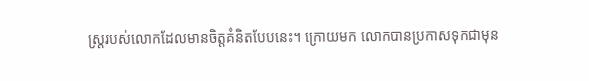ស្ត្ររបស់លោកដែលមានចិត្តគំនិតបែបនេះ។ ក្រោយមក លោកបានប្រកាសទុកជាមុន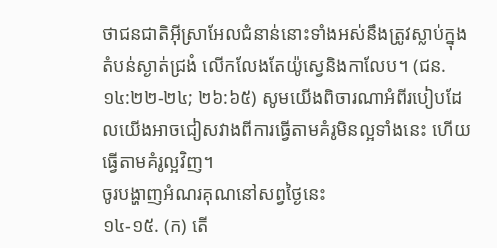ថាជនជាតិអ៊ីស្រាអែលជំនាន់នោះទាំងអស់នឹងត្រូវស្លាប់ក្នុងតំបន់ស្ងាត់ជ្រងំ លើកលែងតែយ៉ូស្វេនិងកាលែប។ (ជន. ១៤:២២-២៤; ២៦:៦៥) សូមយើងពិចារណាអំពីរបៀបដែលយើងអាចជៀសវាងពីការធ្វើតាមគំរូមិនល្អទាំងនេះ ហើយធ្វើតាមគំរូល្អវិញ។
ចូរបង្ហាញអំណរគុណនៅសព្វថ្ងៃនេះ
១៤-១៥. (ក) តើ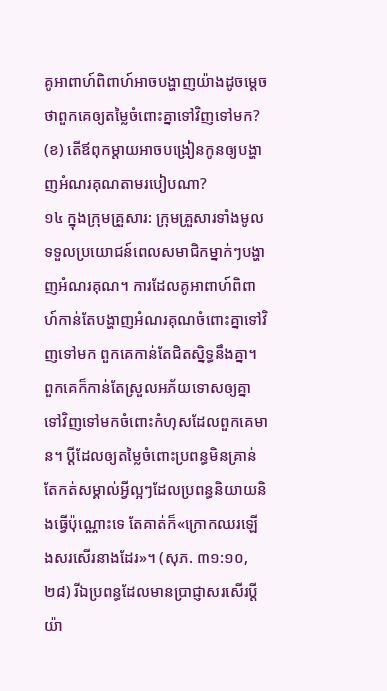គូអាពាហ៍ពិពាហ៍អាចបង្ហាញយ៉ាងដូចម្ដេចថាពួកគេឲ្យតម្លៃចំពោះគ្នាទៅវិញទៅមក? (ខ) តើឪពុកម្ដាយអាចបង្រៀនកូនឲ្យបង្ហាញអំណរគុណតាមរបៀបណា?
១៤ ក្នុងក្រុមគ្រួសារ: ក្រុមគ្រួសារទាំងមូលទទួលប្រយោជន៍ពេលសមាជិកម្នាក់ៗបង្ហាញអំណរគុណ។ ការដែលគូអាពាហ៍ពិពាហ៍កាន់តែបង្ហាញអំណរគុណចំពោះគ្នាទៅវិញទៅមក ពួកគេកាន់តែជិតស្និទ្ធនឹងគ្នា។ ពួកគេក៏កាន់តែស្រួលអភ័យទោសឲ្យគ្នាទៅវិញទៅមកចំពោះកំហុសដែលពួកគេមាន។ ប្ដីដែលឲ្យតម្លៃចំពោះប្រពន្ធមិនគ្រាន់តែកត់សម្គាល់អ្វីល្អៗដែលប្រពន្ធនិយាយនិងធ្វើប៉ុណ្ណោះទេ តែគាត់ក៏«ក្រោកឈរឡើងសរសើរនាងដែរ»។ (សុភ. ៣១:១០, ២៨) រីឯប្រពន្ធដែលមានប្រាជ្ញាសរសើរប្ដីយ៉ា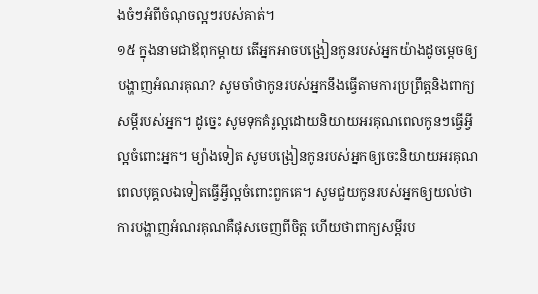ងចំៗអំពីចំណុចល្អៗរបស់គាត់។
១៥ ក្នុងនាមជាឪពុកម្ដាយ តើអ្នកអាចបង្រៀនកូនរបស់អ្នកយ៉ាងដូចម្ដេចឲ្យបង្ហាញអំណរគុណ? សូមចាំថាកូនរបស់អ្នកនឹងធ្វើតាមការប្រព្រឹត្តនិងពាក្យសម្ដីរបស់អ្នក។ ដូច្នេះ សូមទុកគំរូល្អដោយនិយាយអរគុណពេលកូនៗធ្វើអ្វីល្អចំពោះអ្នក។ ម្យ៉ាងទៀត សូមបង្រៀនកូនរបស់អ្នកឲ្យចេះនិយាយអរគុណពេលបុគ្គលឯទៀតធ្វើអ្វីល្អចំពោះពួកគេ។ សូមជួយកូនរបស់អ្នកឲ្យយល់ថាការបង្ហាញអំណរគុណគឺផុសចេញពីចិត្ត ហើយថាពាក្យសម្ដីរប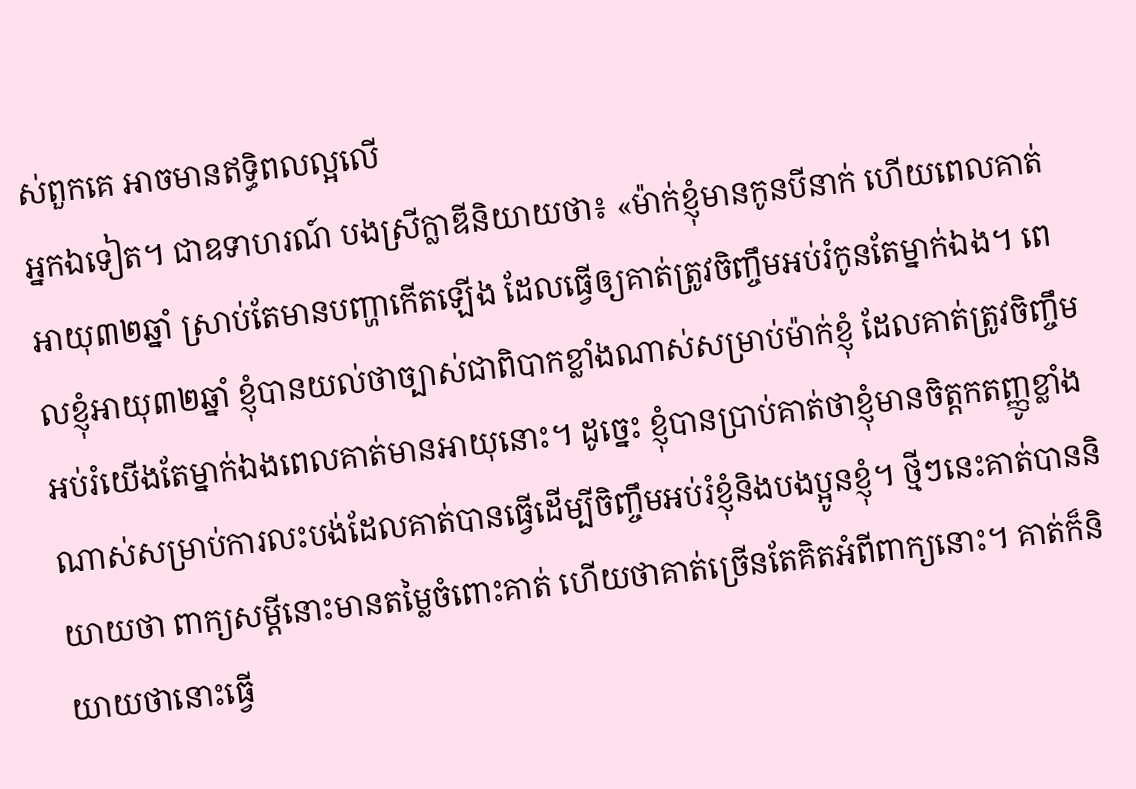ស់ពួកគេ អាចមានឥទ្ធិពលល្អលើ
អ្នកឯទៀត។ ជាឧទាហរណ៍ បងស្រីក្លាឌីនិយាយថា៖ «ម៉ាក់ខ្ញុំមានកូនបីនាក់ ហើយពេលគាត់អាយុ៣២ឆ្នាំ ស្រាប់តែមានបញ្ហាកើតឡើង ដែលធ្វើឲ្យគាត់ត្រូវចិញ្ចឹមអប់រំកូនតែម្នាក់ឯង។ ពេលខ្ញុំអាយុ៣២ឆ្នាំ ខ្ញុំបានយល់ថាច្បាស់ជាពិបាកខ្លាំងណាស់សម្រាប់ម៉ាក់ខ្ញុំ ដែលគាត់ត្រូវចិញ្ចឹមអប់រំយើងតែម្នាក់ឯងពេលគាត់មានអាយុនោះ។ ដូច្នេះ ខ្ញុំបានប្រាប់គាត់ថាខ្ញុំមានចិត្តកតញ្ញូខ្លាំងណាស់សម្រាប់ការលះបង់ដែលគាត់បានធ្វើដើម្បីចិញ្ចឹមអប់រំខ្ញុំនិងបងប្អូនខ្ញុំ។ ថ្មីៗនេះគាត់បាននិយាយថា ពាក្យសម្ដីនោះមានតម្លៃចំពោះគាត់ ហើយថាគាត់ច្រើនតែគិតអំពីពាក្យនោះ។ គាត់ក៏និយាយថានោះធ្វើ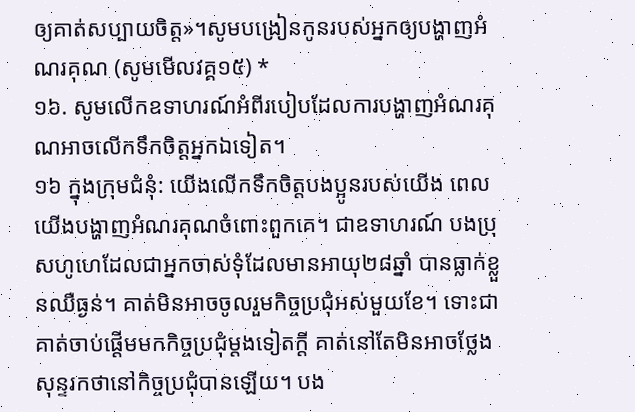ឲ្យគាត់សប្បាយចិត្ត»។សូមបង្រៀនកូនរបស់អ្នកឲ្យបង្ហាញអំណរគុណ (សូមមើលវគ្គ១៥) *
១៦. សូមលើកឧទាហរណ៍អំពីរបៀបដែលការបង្ហាញអំណរគុណអាចលើកទឹកចិត្តអ្នកឯទៀត។
១៦ ក្នុងក្រុមជំនុំ: យើងលើកទឹកចិត្តបងប្អូនរបស់យើង ពេលយើងបង្ហាញអំណរគុណចំពោះពួកគេ។ ជាឧទាហរណ៍ បងប្រុសហូហេដែលជាអ្នកចាស់ទុំដែលមានអាយុ២៨ឆ្នាំ បានធ្លាក់ខ្លួនឈឺធ្ងន់។ គាត់មិនអាចចូលរួមកិច្ចប្រជុំអស់មួយខែ។ ទោះជាគាត់ចាប់ផ្ដើមមកកិច្ចប្រជុំម្ដងទៀតក្ដី គាត់នៅតែមិនអាចថ្លែងសុន្ទរកថានៅកិច្ចប្រជុំបានឡើយ។ បង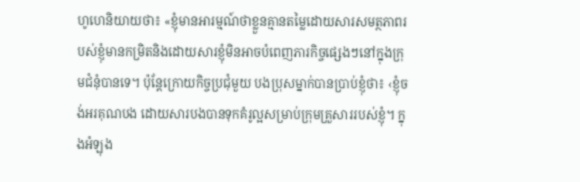ហូហេនិយាយថា៖ «ខ្ញុំមានអារម្មណ៍ថាខ្លួនគ្មានតម្លៃដោយសារសមត្ថភាពរបស់ខ្ញុំមានកម្រិតនិងដោយសារខ្ញុំមិនអាចបំពេញភារកិច្ចផ្សេងៗនៅក្នុងក្រុមជំនុំបានទេ។ ប៉ុន្តែក្រោយកិច្ចប្រជុំមួយ បងប្រុសម្នាក់បានប្រាប់ខ្ញុំថា៖ ‹ខ្ញុំចង់អរគុណបង ដោយសារបងបានទុកគំរូល្អសម្រាប់ក្រុមគ្រួសាររបស់ខ្ញុំ។ ក្នុងអំឡុង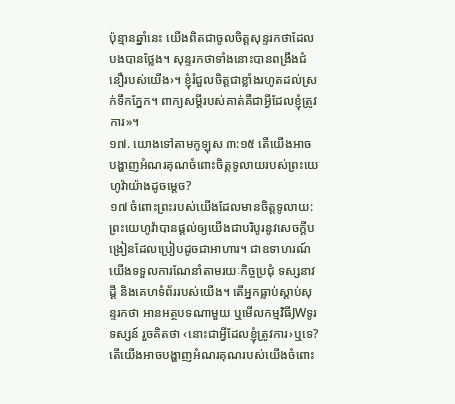ប៉ុន្មានឆ្នាំនេះ យើងពិតជាចូលចិត្តសុន្ទរកថាដែលបងបានថ្លែង។ សុន្ទរកថាទាំងនោះបានពង្រឹងជំនឿរបស់យើង›។ ខ្ញុំរំជួលចិត្តជាខ្លាំងរហូតដល់ស្រក់ទឹកភ្នែក។ ពាក្យសម្ដីរបស់គាត់គឺជាអ្វីដែលខ្ញុំត្រូវការ»។
១៧. យោងទៅតាមកូឡុស ៣:១៥ តើយើងអាចបង្ហាញអំណរគុណចំពោះចិត្តទូលាយរបស់ព្រះយេហូវ៉ាយ៉ាងដូចម្ដេច?
១៧ ចំពោះព្រះរបស់យើងដែលមានចិត្តទូលាយ: ព្រះយេហូវ៉ាបានផ្ដល់ឲ្យយើងជាបរិបូរនូវសេចក្ដីបង្រៀនដែលប្រៀបដូចជាអាហារ។ ជាឧទាហរណ៍ យើងទទួលការណែនាំតាមរយៈកិច្ចប្រជុំ ទស្សនាវដ្ដី និងគេហទំព័ររបស់យើង។ តើអ្នកធ្លាប់ស្ដាប់សុន្ទរកថា អានអត្ថបទណាមួយ ឬមើលកម្មវិធីJWទូរទស្សន៍ រួចគិតថា ‹នោះជាអ្វីដែលខ្ញុំត្រូវការ›ឬទេ? តើយើងអាចបង្ហាញអំណរគុណរបស់យើងចំពោះ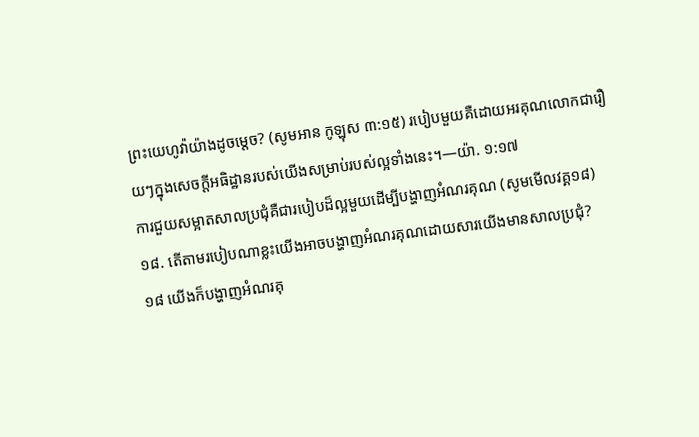ព្រះយេហូវ៉ាយ៉ាងដូចម្ដេច? (សូមអាន កូឡុស ៣:១៥) របៀបមួយគឺដោយអរគុណលោកជារឿយៗក្នុងសេចក្ដីអធិដ្ឋានរបស់យើងសម្រាប់របស់ល្អទាំងនេះ។—យ៉ា. ១:១៧
ការជួយសម្អាតសាលប្រជុំគឺជារបៀបដ៏ល្អមួយដើម្បីបង្ហាញអំណរគុណ (សូមមើលវគ្គ១៨)
១៨. តើតាមរបៀបណាខ្លះយើងអាចបង្ហាញអំណរគុណដោយសារយើងមានសាលប្រជុំ?
១៨ យើងក៏បង្ហាញអំណរគុ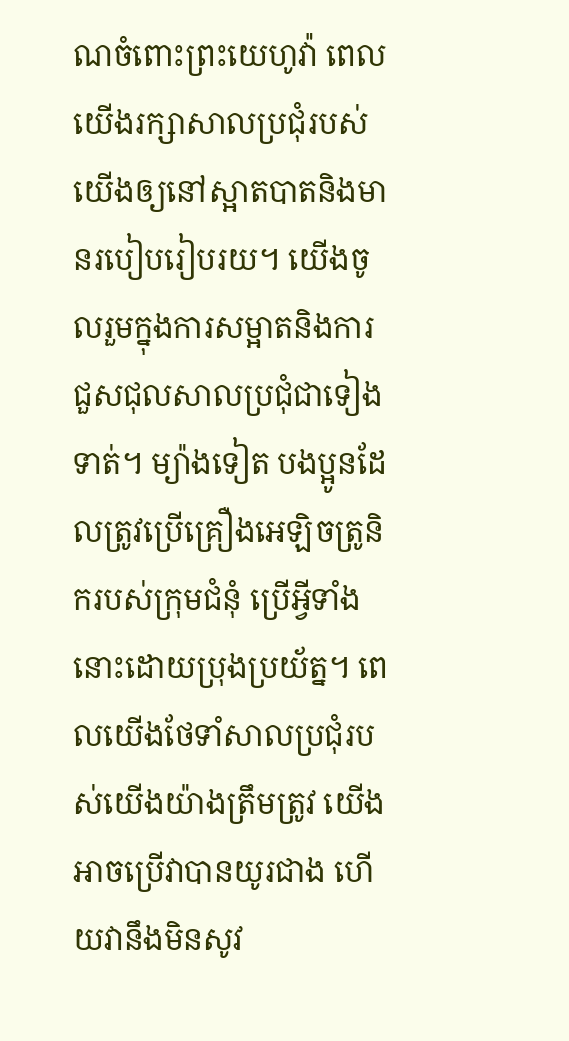ណចំពោះព្រះយេហូវ៉ា ពេលយើងរក្សាសាលប្រជុំរបស់យើងឲ្យនៅស្អាតបាតនិងមានរបៀបរៀបរយ។ យើងចូលរួមក្នុងការសម្អាតនិងការជួសជុលសាលប្រជុំជាទៀងទាត់។ ម្យ៉ាងទៀត បងប្អូនដែលត្រូវប្រើគ្រឿងអេឡិចត្រូនិករបស់ក្រុមជំនុំ ប្រើអ្វីទាំងនោះដោយប្រុងប្រយ័ត្ន។ ពេលយើងថែទាំសាលប្រជុំរបស់យើងយ៉ាងត្រឹមត្រូវ យើងអាចប្រើវាបានយូរជាង ហើយវានឹងមិនសូវ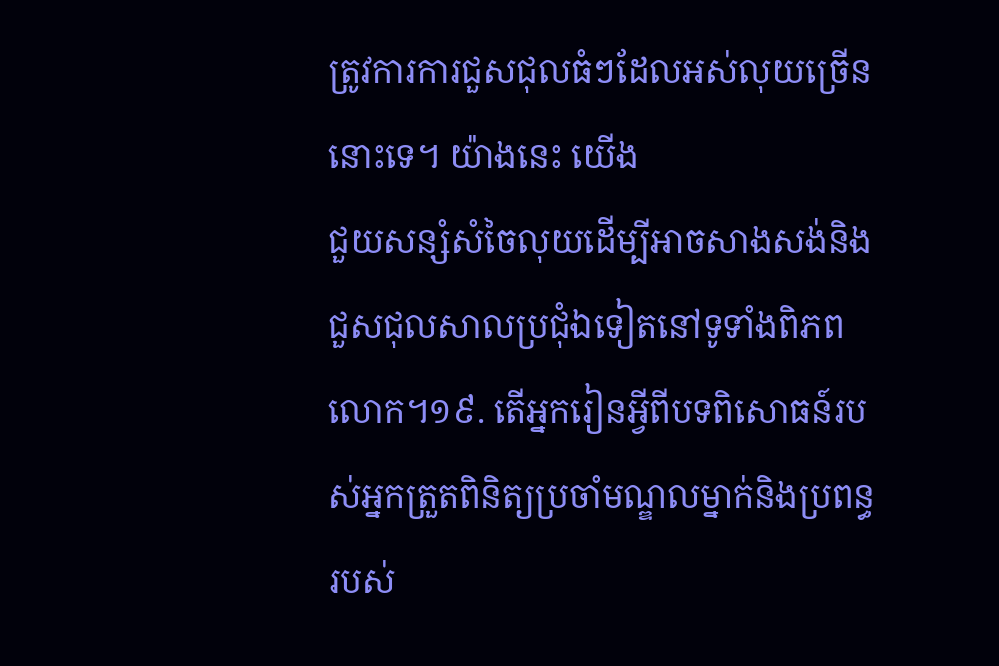ត្រូវការការជួសជុលធំៗដែលអស់លុយច្រើននោះទេ។ យ៉ាងនេះ យើង
ជួយសន្សំសំចៃលុយដើម្បីអាចសាងសង់និងជួសជុលសាលប្រជុំឯទៀតនៅទូទាំងពិភពលោក។១៩. តើអ្នករៀនអ្វីពីបទពិសោធន៍របស់អ្នកត្រួតពិនិត្យប្រចាំមណ្ឌលម្នាក់និងប្រពន្ធរបស់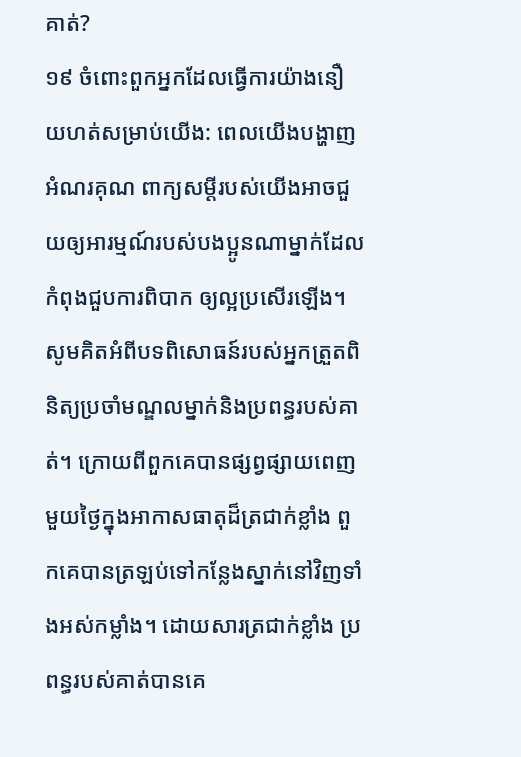គាត់?
១៩ ចំពោះពួកអ្នកដែលធ្វើការយ៉ាងនឿយហត់សម្រាប់យើង: ពេលយើងបង្ហាញអំណរគុណ ពាក្យសម្ដីរបស់យើងអាចជួយឲ្យអារម្មណ៍របស់បងប្អូនណាម្នាក់ដែលកំពុងជួបការពិបាក ឲ្យល្អប្រសើរឡើង។ សូមគិតអំពីបទពិសោធន៍របស់អ្នកត្រួតពិនិត្យប្រចាំមណ្ឌលម្នាក់និងប្រពន្ធរបស់គាត់។ ក្រោយពីពួកគេបានផ្សព្វផ្សាយពេញមួយថ្ងៃក្នុងអាកាសធាតុដ៏ត្រជាក់ខ្លាំង ពួកគេបានត្រឡប់ទៅកន្លែងស្នាក់នៅវិញទាំងអស់កម្លាំង។ ដោយសារត្រជាក់ខ្លាំង ប្រពន្ធរបស់គាត់បានគេ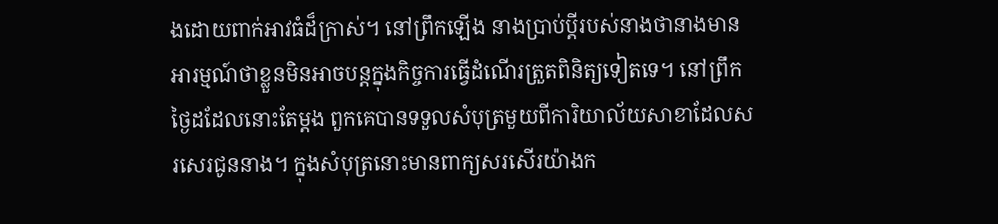ងដោយពាក់អាវធំដ៏ក្រាស់។ នៅព្រឹកឡើង នាងប្រាប់ប្ដីរបស់នាងថានាងមានអារម្មណ៍ថាខ្លួនមិនអាចបន្តក្នុងកិច្ចការធ្វើដំណើរត្រួតពិនិត្យទៀតទេ។ នៅព្រឹកថ្ងៃដដែលនោះតែម្ដង ពួកគេបានទទួលសំបុត្រមួយពីការិយាល័យសាខាដែលសរសេរជូននាង។ ក្នុងសំបុត្រនោះមានពាក្យសរសើរយ៉ាងក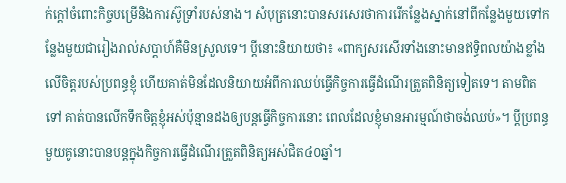ក់ក្ដៅចំពោះកិច្ចបម្រើនិងការស៊ូទ្រាំរបស់នាង។ សំបុត្រនោះបានសរសេរថាការរើកន្លែងស្នាក់នៅពីកន្លែងមួយទៅកន្លែងមួយជារៀងរាល់សប្ដាហ៍គឺមិនស្រួលទេ។ ប្ដីនោះនិយាយថា៖ «ពាក្យសរសើរទាំងនោះមានឥទ្ធិពលយ៉ាងខ្លាំងលើចិត្តរបស់ប្រពន្ធខ្ញុំ ហើយគាត់មិនដែលនិយាយអំពីការឈប់ធ្វើកិច្ចការធ្វើដំណើរត្រួតពិនិត្យទៀតទេ។ តាមពិតទៅ គាត់បានលើកទឹកចិត្តខ្ញុំអស់ប៉ុន្មានដងឲ្យបន្តធ្វើកិច្ចការនោះ ពេលដែលខ្ញុំមានអារម្មណ៍ថាចង់ឈប់»។ ប្ដីប្រពន្ធមួយគូនោះបានបន្តក្នុងកិច្ចការធ្វើដំណើរត្រួតពិនិត្យអស់ជិត៤០ឆ្នាំ។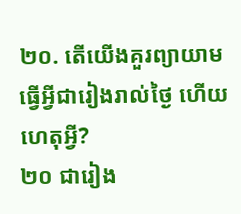២០. តើយើងគួរព្យាយាមធ្វើអ្វីជារៀងរាល់ថ្ងៃ ហើយហេតុអ្វី?
២០ ជារៀង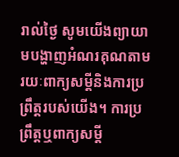រាល់ថ្ងៃ សូមយើងព្យាយាមបង្ហាញអំណរគុណតាមរយៈពាក្យសម្ដីនិងការប្រព្រឹត្តរបស់យើង។ ការប្រព្រឹត្តឬពាក្យសម្ដី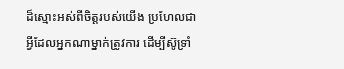ដ៏ស្មោះអស់ពីចិត្តរបស់យើង ប្រហែលជាអ្វីដែលអ្នកណាម្នាក់ត្រូវការ ដើម្បីស៊ូទ្រាំ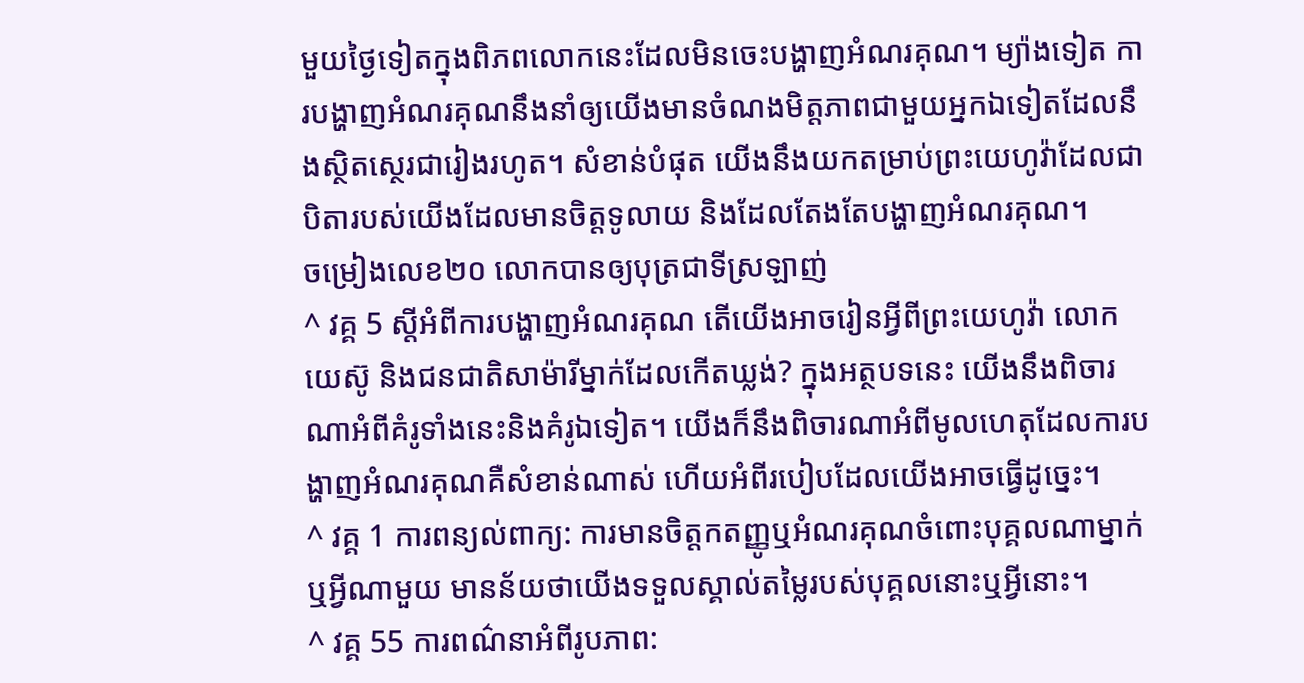មួយថ្ងៃទៀតក្នុងពិភពលោកនេះដែលមិនចេះបង្ហាញអំណរគុណ។ ម្យ៉ាងទៀត ការបង្ហាញអំណរគុណនឹងនាំឲ្យយើងមានចំណងមិត្តភាពជាមួយអ្នកឯទៀតដែលនឹងស្ថិតស្ថេរជារៀងរហូត។ សំខាន់បំផុត យើងនឹងយកតម្រាប់ព្រះយេហូវ៉ាដែលជាបិតារបស់យើងដែលមានចិត្តទូលាយ និងដែលតែងតែបង្ហាញអំណរគុណ។
ចម្រៀងលេខ២០ លោកបានឲ្យបុត្រជាទីស្រឡាញ់
^ វគ្គ 5 ស្តីអំពីការបង្ហាញអំណរគុណ តើយើងអាចរៀនអ្វីពីព្រះយេហូវ៉ា លោកយេស៊ូ និងជនជាតិសាម៉ារីម្នាក់ដែលកើតឃ្លង់? ក្នុងអត្ថបទនេះ យើងនឹងពិចារណាអំពីគំរូទាំងនេះនិងគំរូឯទៀត។ យើងក៏នឹងពិចារណាអំពីមូលហេតុដែលការបង្ហាញអំណរគុណគឺសំខាន់ណាស់ ហើយអំពីរបៀបដែលយើងអាចធ្វើដូច្នេះ។
^ វគ្គ 1 ការពន្យល់ពាក្យ: ការមានចិត្តកតញ្ញូឬអំណរគុណចំពោះបុគ្គលណាម្នាក់ឬអ្វីណាមួយ មានន័យថាយើងទទួលស្គាល់តម្លៃរបស់បុគ្គលនោះឬអ្វីនោះ។
^ វគ្គ 55 ការពណ៌នាអំពីរូបភាព: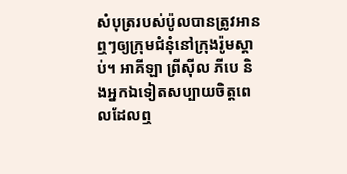សំបុត្ររបស់ប៉ូលបានត្រូវអានឮៗឲ្យក្រុមជំនុំនៅក្រុងរ៉ូមស្ដាប់។ អាគីឡា ព្រីស៊ីល ភីបេ និងអ្នកឯទៀតសប្បាយចិត្តពេលដែលឮ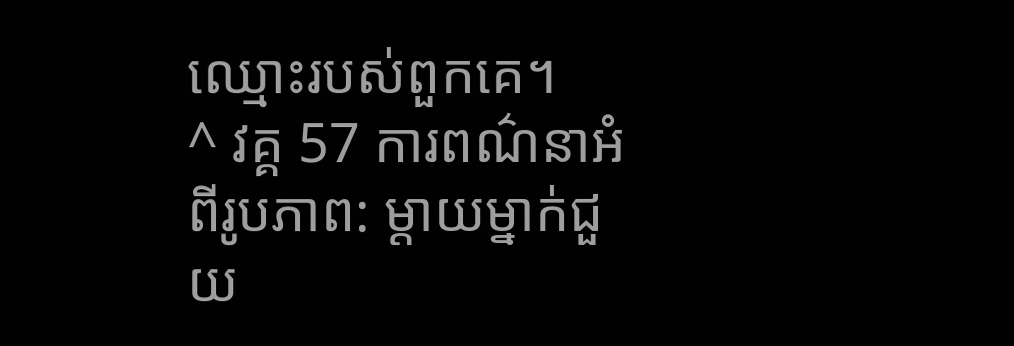ឈ្មោះរបស់ពួកគេ។
^ វគ្គ 57 ការពណ៌នាអំពីរូបភាព: ម្ដាយម្នាក់ជួយ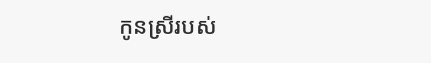កូនស្រីរបស់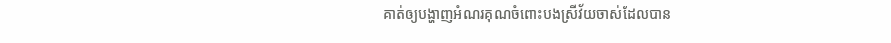គាត់ឲ្យបង្ហាញអំណរគុណចំពោះបងស្រីវ័យចាស់ដែលបាន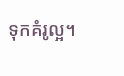ទុកគំរូល្អ។